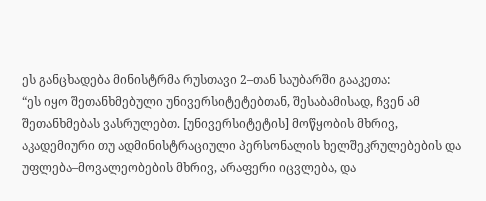ეს განცხადება მინისტრმა რუსთავი 2–თან საუბარში გააკეთა:
“ეს იყო შეთანხმებული უნივერსიტეტებთან, შესაბამისად, ჩვენ ამ შეთანხმებას ვასრულებთ. [უნივერსიტეტის] მოწყობის მხრივ, აკადემიური თუ ადმინისტრაციული პერსონალის ხელშეკრულებების და უფლება–მოვალეობების მხრივ, არაფერი იცვლება, და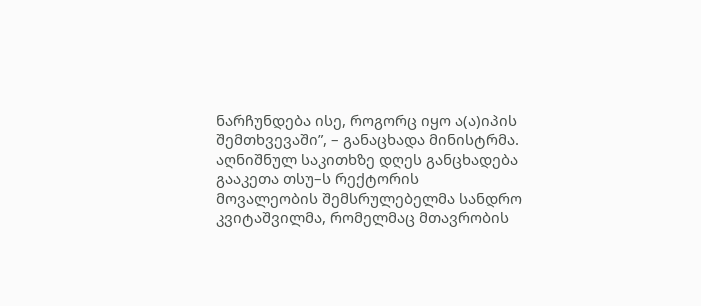ნარჩუნდება ისე, როგორც იყო ა(ა)იპის შემთხვევაში”, – განაცხადა მინისტრმა.
აღნიშნულ საკითხზე დღეს განცხადება გააკეთა თსუ–ს რექტორის მოვალეობის შემსრულებელმა სანდრო კვიტაშვილმა, რომელმაც მთავრობის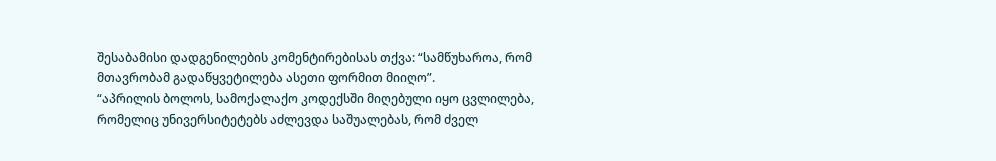შესაბამისი დადგენილების კომენტირებისას თქვა: “სამწუხაროა, რომ მთავრობამ გადაწყვეტილება ასეთი ფორმით მიიღო”.
“აპრილის ბოლოს, სამოქალაქო კოდექსში მიღებული იყო ცვლილება, რომელიც უნივერსიტეტებს აძლევდა საშუალებას, რომ ძველ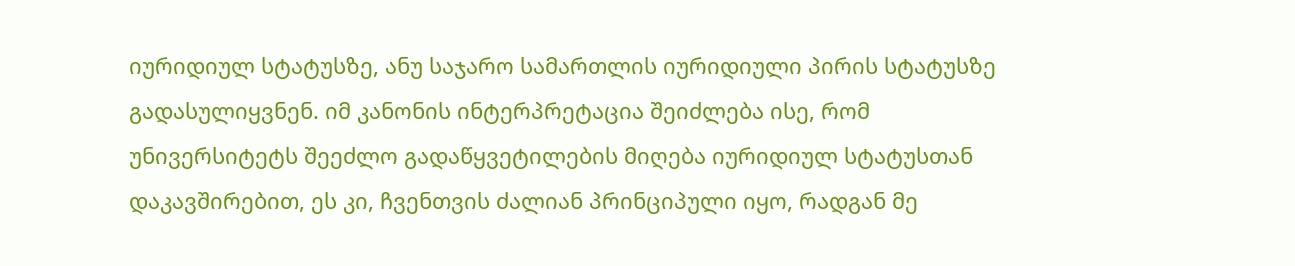იურიდიულ სტატუსზე, ანუ საჯარო სამართლის იურიდიული პირის სტატუსზე გადასულიყვნენ. იმ კანონის ინტერპრეტაცია შეიძლება ისე, რომ უნივერსიტეტს შეეძლო გადაწყვეტილების მიღება იურიდიულ სტატუსთან დაკავშირებით, ეს კი, ჩვენთვის ძალიან პრინციპული იყო, რადგან მე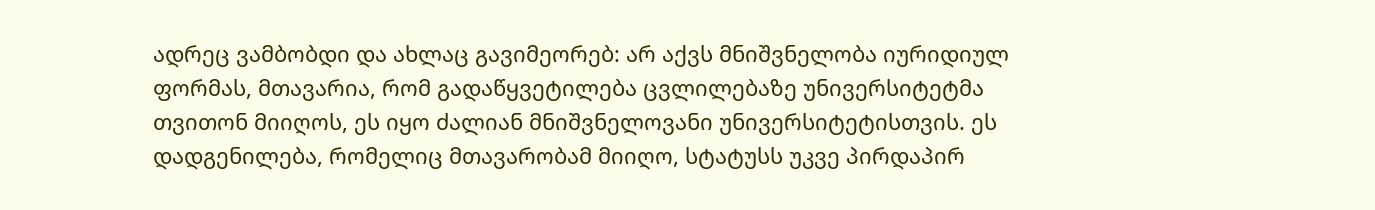ადრეც ვამბობდი და ახლაც გავიმეორებ: არ აქვს მნიშვნელობა იურიდიულ ფორმას, მთავარია, რომ გადაწყვეტილება ცვლილებაზე უნივერსიტეტმა თვითონ მიიღოს, ეს იყო ძალიან მნიშვნელოვანი უნივერსიტეტისთვის. ეს დადგენილება, რომელიც მთავარობამ მიიღო, სტატუსს უკვე პირდაპირ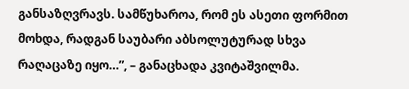განსაზღვრავს. სამწუხაროა, რომ ეს ასეთი ფორმით მოხდა, რადგან საუბარი აბსოლუტურად სხვა რაღაცაზე იყო…”, – განაცხადა კვიტაშვილმა.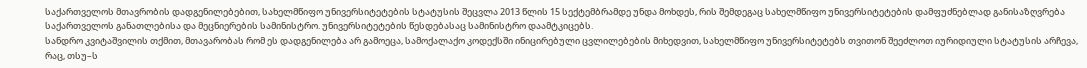საქართველოს მთავრობის დადგენილებებით, სახელმწიფო უნივერსიტეტების სტატუსის შეცვლა 2013 წლის 15 სექტემბრამდე უნდა მოხდეს, რის შემდეგაც სახელმწიფო უნივერსიტეტების დამფუძნებლად განისაზღვრება საქართველოს განათლებისა და მეცნიერების სამინისტრო. უნივერსიტეტების წესდებასაც სამინისტრო დაამტკიცებს.
სანდრო კვიტაშვილის თქმით, მთავარობას რომ ეს დადგენილება არ გამოეცა, სამოქალაქო კოდექსში ინიცირებული ცვლილებების მიხედვით, სახელმწიფო უნივერსიტეტებს თვითონ შეეძლოთ იურიდიული სტატუსის არჩევა, რაც, თსუ–ს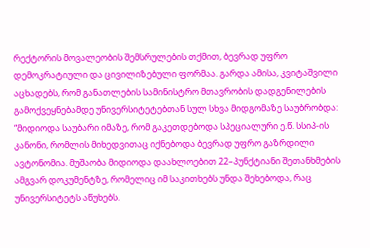რექტორის მოვალეობის შემსრულების თქმით, ბევრად უფრო დემოკრატიული და ცივილიზებული ფორმაა. გარდა ამისა, კვიტაშვილი აცხადებს, რომ განათლების სამინისტრო მთავრობის დადგენილების გამოქვეყნებამდე უნივერსიტეტებთან სულ სხვა მიდგომაზე საუბრობდა:
“მიდიოდა საუბარი იმაზე, რომ გაკეთდებოდა სპეციალური ე.წ. სსიპ-ის კანონი, რომლის მიხედვითაც იქნებოდა ბევრად უფრო გაზრდილი ავტონომია. მუშაობა მიდიოდა დაახლოებით 22–პუნქტიანი შეთანხმების ამგვარ დოკუმენტზე, რომელიც იმ საკითხებს უნდა შეხებოდა, რაც უნივერსიტეტს აწუხებს.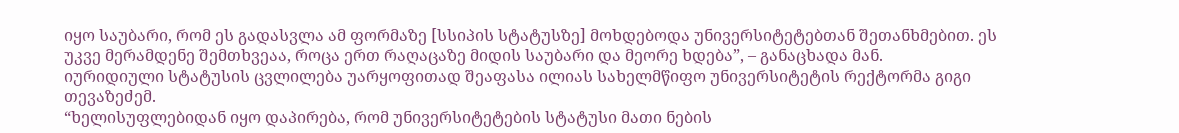იყო საუბარი, რომ ეს გადასვლა ამ ფორმაზე [სსიპის სტატუსზე] მოხდებოდა უნივერსიტეტებთან შეთანხმებით. ეს უკვე მერამდენე შემთხვეაა, როცა ერთ რაღაცაზე მიდის საუბარი და მეორე ხდება”, – განაცხადა მან.
იურიდიული სტატუსის ცვლილება უარყოფითად შეაფასა ილიას სახელმწიფო უნივერსიტეტის რექტორმა გიგი თევაზეძემ.
“ხელისუფლებიდან იყო დაპირება, რომ უნივერსიტეტების სტატუსი მათი ნების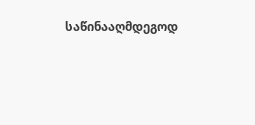საწინააღმდეგოდ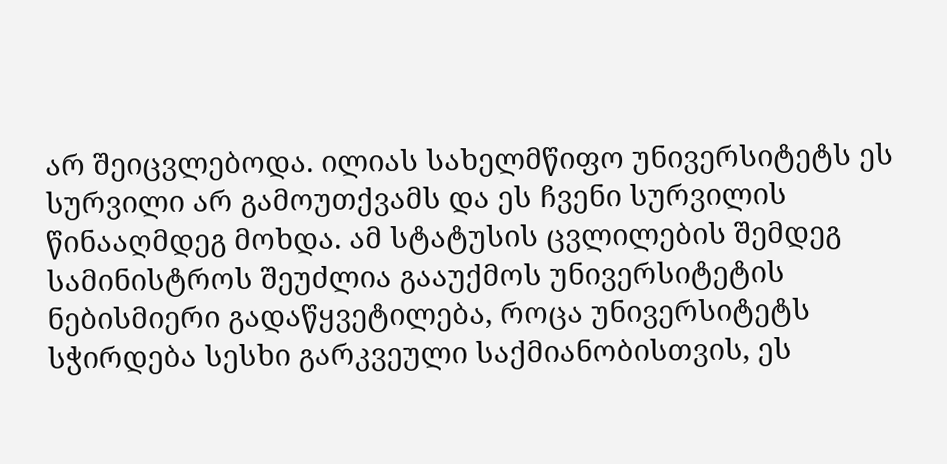არ შეიცვლებოდა. ილიას სახელმწიფო უნივერსიტეტს ეს სურვილი არ გამოუთქვამს და ეს ჩვენი სურვილის წინააღმდეგ მოხდა. ამ სტატუსის ცვლილების შემდეგ სამინისტროს შეუძლია გააუქმოს უნივერსიტეტის ნებისმიერი გადაწყვეტილება, როცა უნივერსიტეტს სჭირდება სესხი გარკვეული საქმიანობისთვის, ეს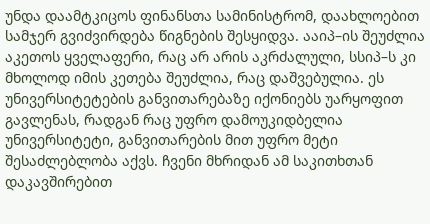უნდა დაამტკიცოს ფინანსთა სამინისტრომ, დაახლოებით სამჯერ გვიძვირდება წიგნების შესყიდვა. ააიპ–ის შეუძლია აკეთოს ყველაფერი, რაც არ არის აკრძალული, სსიპ–ს კი მხოლოდ იმის კეთება შეუძლია, რაც დაშვებულია. ეს უნივერსიტეტების განვითარებაზე იქონიებს უარყოფით გავლენას, რადგან რაც უფრო დამოუკიდბელია უნივერსიტეტი, განვითარების მით უფრო მეტი შესაძლებლობა აქვს. ჩვენი მხრიდან ამ საკითხთან დაკავშირებით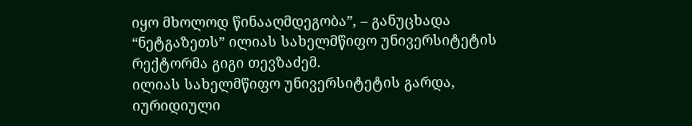იყო მხოლოდ წინააღმდეგობა”, – განუცხადა “ნეტგაზეთს” ილიას სახელმწიფო უნივერსიტეტის რექტორმა გიგი თევზაძემ.
ილიას სახელმწიფო უნივერსიტეტის გარდა, იურიდიული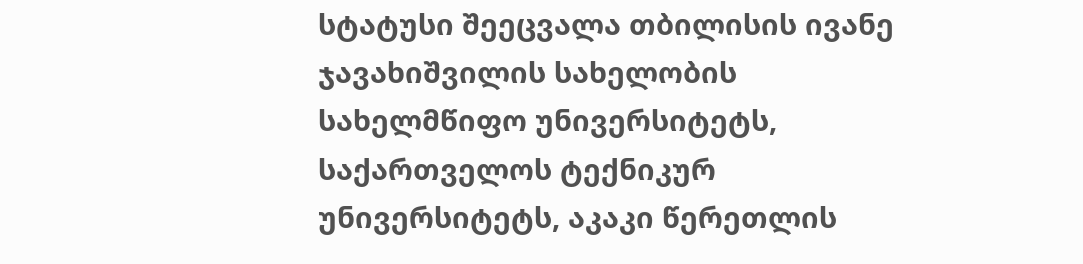სტატუსი შეეცვალა თბილისის ივანე ჯავახიშვილის სახელობის სახელმწიფო უნივერსიტეტს, საქართველოს ტექნიკურ უნივერსიტეტს, აკაკი წერეთლის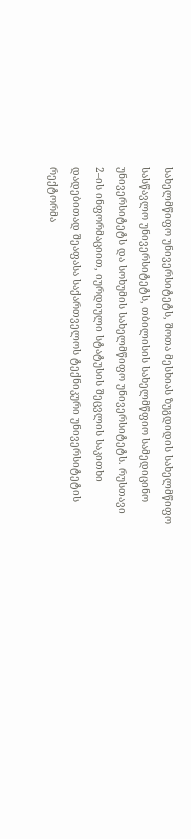სახელმწიფო უნივერსიტეტს, შოთა მესხიას ზუგდიდის სახელმწიფო სასწავლო უნივერსიტეტს, თბილისის სახელმწფიო სამედიცინო უნივერსიტეტს და სოხუმის სახელმწიფო უნივერსიტეტს. რუსთავი 2–ის ინფორმაციით, იურდიული სტატუსის შეცვლის საკითხი დადებითად შეაფასა საქართველოს ტექნიკური უნივერსიტეტის რექტორმა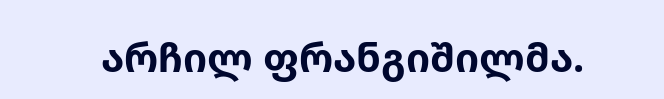არჩილ ფრანგიშილმა.